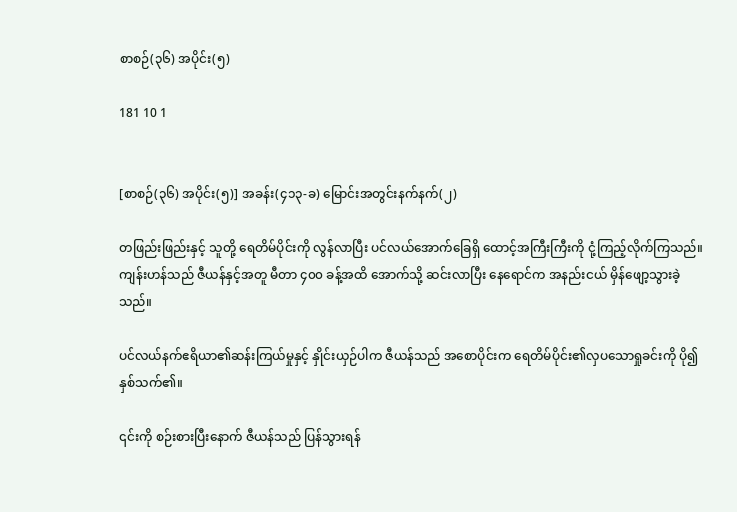စာစဉ်(၃၆) အပိုင်း(၅)

181 10 1


[စာစဉ်(၃၆) အပိုင်း(၅)] အခန်း(၄၁၃-ခ) မြောင်းအတွင်းနက်နက်(၂)

တဖြည်းဖြည်းနှင့် သူတို့ ရေတိမ်ပိုင်းကို လွန်လာပြီး ပင်လယ်အောက်ခြေရှိ ထောင့်အကြီးကြီးကို ငုံ့ကြည့်လိုက်ကြသည်။ ကျန်းဟန်သည် ဇီယန်နှင့်အတူ မီတာ ၄၀၀ ခန့်အထိ အောက်သို့ ဆင်းလာပြီး နေရောင်က အနည်းငယ် မှိန်ဖျော့သွားခဲ့သည်။

ပင်လယ်နက်ဧရိယာ၏ဆန်းကြယ်မှုနှင့် နှိုင်းယှဉ်ပါက ဇီယန်သည် အစောပိုင်းက ရေတိမ်ပိုင်း၏လှပသောရှုခင်းကို ပို၍ နှစ်သက်၏။

၎င်းကို စဉ်းစားပြီးနောက် ဇီယန်သည် ပြန်သွားရန်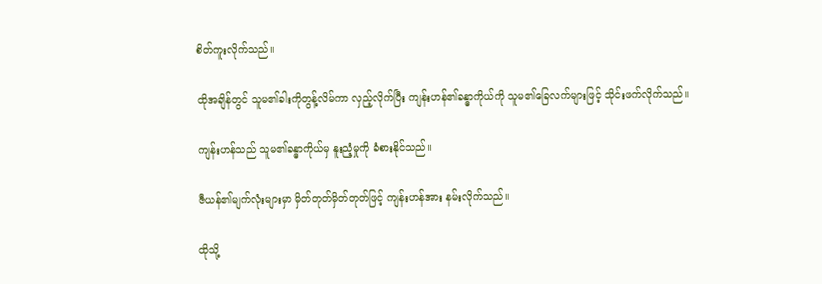စိတ်ကူးလိုက်သည်။

ထိုအချိန်တွင် သူမ၏ခါးကိုတွန့်လိမ်ကာ လှည့်လိုက်ပြီး ကျန်းဟန်၏ခန္ဓာကိုယ်ကို သူမ၏ခြေလက်များဖြင့် သိုင်းဖက်လိုက်သည်။

ကျန်းဟန်သည် သူမ၏ခန္ဓာကိုယ်မှ နူးညံ့မှုကို ခံစားနိုင်သည်။

ဇီယန်၏မျက်လုံးများမှာ မှိတ်တုတ်မှိတ်တုတ်ဖြင့် ကျန်းဟန်အား နမ်းလိုက်သည်။

ထိုသို့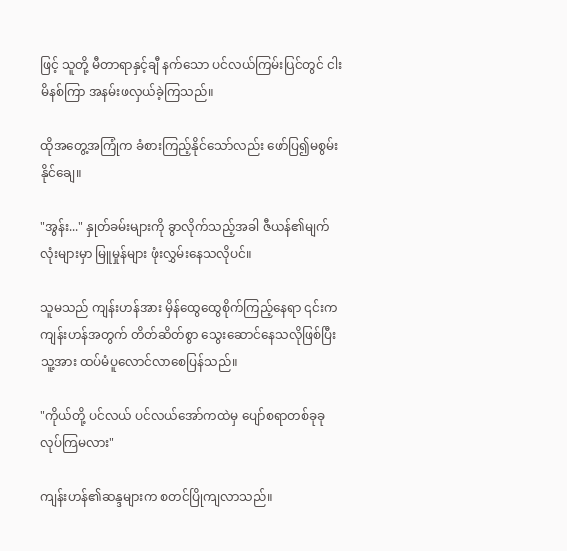ဖြင့် သူတို့ မီတာရာနှင့်ချီ နက်သော ပင်လယ်ကြမ်းပြင်တွင် ငါးမိနစ်ကြာ အနမ်းဖလှယ်ခဲ့ကြသည်။

ထိုအတွေ့အကြုံက ခံစားကြည့်နိုင်သော်လည်း ဖော်ပြ၍မစွမ်းနိုင်ချေ။

"အွန်း..." နှုတ်ခမ်းများကို ခွာလိုက်သည့်အခါ ဇီယန်၏မျက်လုံးများမှာ မြူမှုန်များ ဖုံးလွှမ်းနေသလိုပင်။

သူမသည် ကျန်းဟန်အား မှိန်ထွေထွေစိုက်ကြည့်နေရာ ၎င်းက ကျန်းဟန်အတွက် တိတ်ဆိတ်စွာ သွေးဆောင်နေသလိုဖြစ်ပြီး သူ့အား ထပ်မံပူလောင်လာစေပြန်သည်။

"ကိုယ်တို့ ပင်လယ် ပင်လယ်အော်ကထဲမှ ပျော်စရာတစ်ခုခုလုပ်ကြမလား"

ကျန်းဟန်၏ဆန္ဒများက စတင်ပြိုကျလာသည်။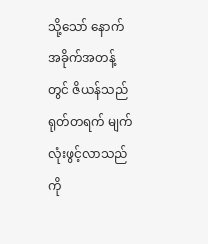သို့သော် နောက်အခိုက်အတန့်တွင် ဇိယန်သည် ရုတ်တရက် မျက်လုံးဖွင့်လာသည်ကို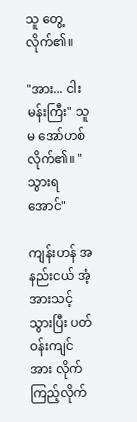သူ တွေ့လိုက်၏။

"အား... ငါးမန်းကြီး" သူမ အော်ဟစ်လိုက်၏။ "သွားရအောင်"

ကျန်းဟန် အနည်းငယ် အံ့အားသင့်သွားပြီး ပတ်ဝန်းကျင်အား လိုက်ကြည့်လိုက်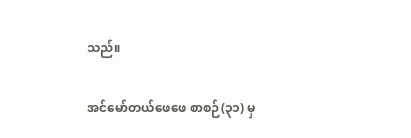သည်။

အင်မော်တယ်ဖေဖေ စာစဉ်(၃၁) မှ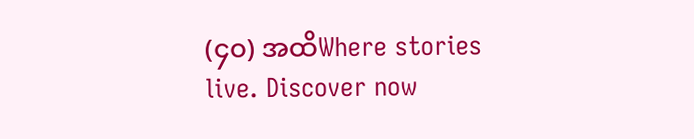(၄၀) အထိWhere stories live. Discover now